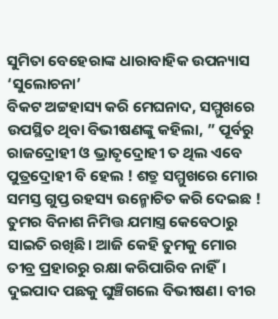ସୁମିତା ବେହେରାଙ୍କ ଧାରାବାହିକ ଉପନ୍ୟାସ ‘ସୁଲୋଚନା’
ବିକଟ ଅଟ୍ଟହାସ୍ୟ କରି ମେଘନାଦ, ସମ୍ମୁଖରେ ଉପସ୍ଥିତ ଥିବା ବିଭୀଷଣଙ୍କୁ କହିଲା, ” ପୂର୍ବରୁ ରାଜଦ୍ରୋହୀ ଓ ଭ୍ରାତୃଦ୍ରୋହୀ ତ ଥିଲ ଏବେ ପୁତ୍ରଦ୍ରୋହୀ ବି ହେଲ ! ଶତ୍ରୁ ସମ୍ମୁଖରେ ମୋର ସମସ୍ତ ଗୁପ୍ତ ରହସ୍ୟ ଉନ୍ମୋଚିତ କରି ଦେଇଛ ! ତୁମର ବିନାଶ ନିମିତ୍ତ ଯମାସ୍ତ୍ର କେବେଠାରୁ ସାଇତି ରଖିଛି। ଆଜି କେହି ତୁମକୁ ମୋର ତୀବ୍ର ପ୍ରହାରରୁ ରକ୍ଷା କରିପାରିବ ନାହିଁ।
ଦୁଇପାଦ ପଛକୁ ଘୁଞ୍ଚିଗଲେ ବିଭୀଷଣ। ବୀର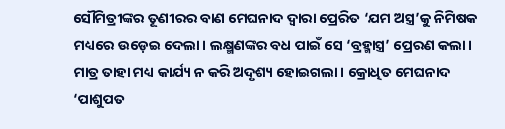ସୌମିତ୍ରୀଙ୍କର ତୂଣୀରର ବାଣ ମେଘନାଦ ଦ୍ୱାରା ପ୍ରେରିତ ‘ଯମ ଅସ୍ତ୍ର’କୁ ନିମିଷକ ମଧ୍ୟରେ ଉଡ଼େଇ ଦେଲା। ଲକ୍ଷ୍ମଣଙ୍କର ବଧ ପାଇଁ ସେ ‘ବ୍ରହ୍ମାସ୍ତ୍ର’ ପ୍ରେରଣ କଲା। ମାତ୍ର ତାହା ମଧ୍ୟ କାର୍ଯ୍ୟ ନ କରି ଅଦୃଶ୍ୟ ହୋଇଗଲା। କ୍ରୋଧିତ ମେଘନାଦ ‘ପାଶୁପତ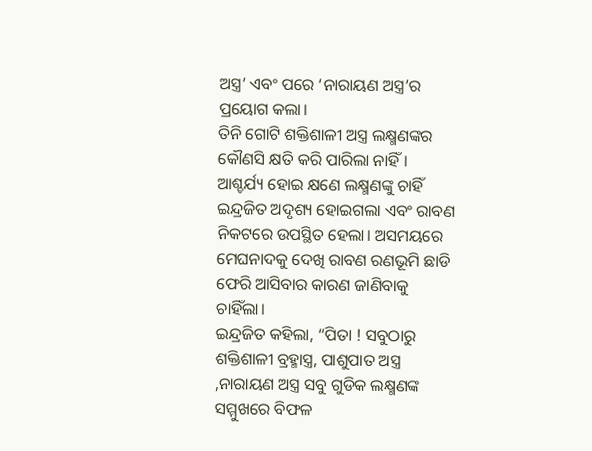ଅସ୍ତ୍ର’ ଏବଂ ପରେ ‘ନାରାୟଣ ଅସ୍ତ୍ର’ର ପ୍ରୟୋଗ କଲା।
ତିନି ଗୋଟି ଶକ୍ତିଶାଳୀ ଅସ୍ତ୍ର ଲକ୍ଷ୍ମଣଙ୍କର କୌଣସି କ୍ଷତି କରି ପାରିଲା ନାହିଁ। ଆଶ୍ଚର୍ଯ୍ୟ ହୋଇ କ୍ଷଣେ ଲକ୍ଷ୍ମଣଙ୍କୁ ଚାହିଁ ଇନ୍ଦ୍ରଜିତ ଅଦୃଶ୍ୟ ହୋଇଗଲା ଏବଂ ରାବଣ ନିକଟରେ ଉପସ୍ଥିତ ହେଲା। ଅସମୟରେ ମେଘନାଦକୁ ଦେଖି ରାବଣ ରଣଭୂମି ଛାଡି ଫେରି ଆସିବାର କାରଣ ଜାଣିବାକୁ ଚାହିଁଲା।
ଇନ୍ଦ୍ରଜିତ କହିଲା, “ପିତା ! ସବୁଠାରୁ ଶକ୍ତିଶାଳୀ ବ୍ରହ୍ମାସ୍ତ୍ର, ପାଶୁପାତ ଅସ୍ତ୍ର ,ନାରାୟଣ ଅସ୍ତ୍ର ସବୁ ଗୁଡିକ ଲକ୍ଷ୍ମଣଙ୍କ ସମ୍ମୁଖରେ ବିଫଳ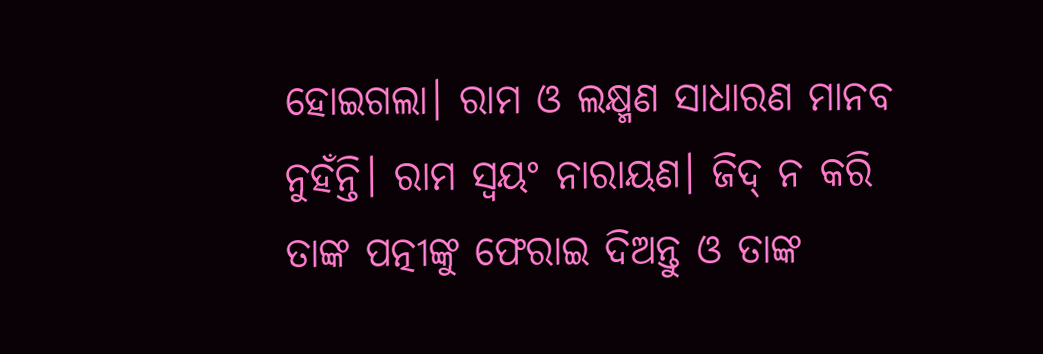ହୋଇଗଲା। ରାମ ଓ ଲକ୍ଷ୍ମଣ ସାଧାରଣ ମାନବ ନୁହଁନ୍ତି। ରାମ ସ୍ୱୟଂ ନାରାୟଣ। ଜିଦ୍ ନ କରି ତାଙ୍କ ପତ୍ନୀଙ୍କୁ ଫେରାଇ ଦିଅନ୍ତୁ ଓ ତାଙ୍କ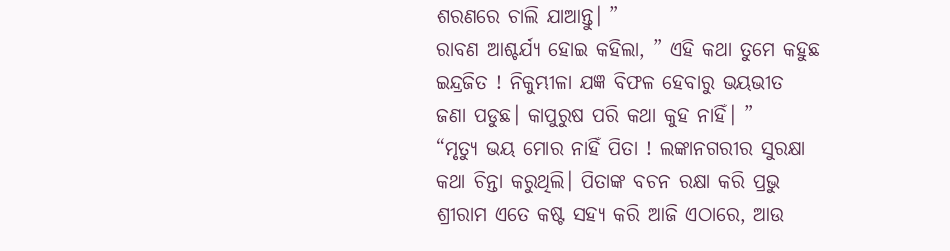ଶରଣରେ ଚାଲି ଯାଆନ୍ତୁ। ”
ରାବଣ ଆଶ୍ଚର୍ଯ୍ୟ ହୋଇ କହିଲା, ” ଏହି କଥା ତୁମେ କହୁଛ ଇନ୍ଦ୍ରଜିତ ! ନିକୁମ୍ଭୀଳା ଯଜ୍ଞ ବିଫଳ ହେବାରୁ ଭୟଭୀତ ଜଣା ପଡୁଛ। କାପୁରୁଷ ପରି କଥା କୁହ ନାହିଁ। ”
“ମୃତ୍ୟୁ ଭୟ ମୋର ନାହିଁ ପିତା ! ଲଙ୍କାନଗରୀର ସୁରକ୍ଷା କଥା ଚିନ୍ତା କରୁଥିଲି। ପିତାଙ୍କ ବଚନ ରକ୍ଷା କରି ପ୍ରଭୁ ଶ୍ରୀରାମ ଏତେ କଷ୍ଟ ସହ୍ୟ କରି ଆଜି ଏଠାରେ, ଆଉ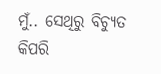ମୁଁ.. ସେଥିରୁ ବିଚ୍ୟୁତ କିପରି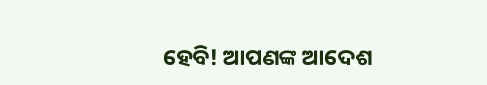ହେବି! ଆପଣଙ୍କ ଆଦେଶ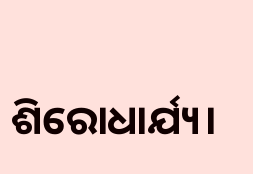ଶିରୋଧାର୍ଯ୍ୟ।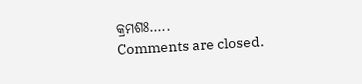କ୍ରମଶଃ…..
Comments are closed.